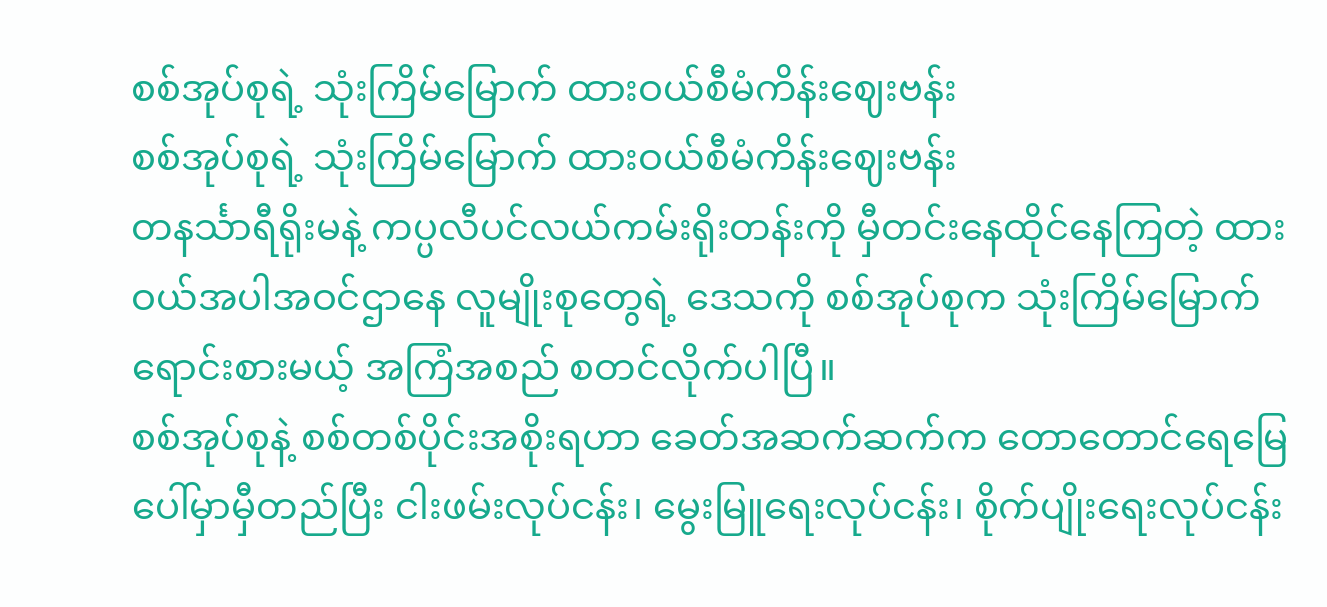စစ်အုပ်စုရဲ့ သုံးကြိမ်မြောက် ထားဝယ်စီမံကိန်းဈေးဗန်း
စစ်အုပ်စုရဲ့ သုံးကြိမ်မြောက် ထားဝယ်စီမံကိန်းဈေးဗန်း
တနင်္သာရီရိုးမနဲ့ ကပ္ပလီပင်လယ်ကမ်းရိုးတန်းကို မှီတင်းနေထိုင်နေကြတဲ့ ထားဝယ်အပါအဝင်ဌာနေ လူမျိုးစုတွေရဲ့ ဒေသကို စစ်အုပ်စုက သုံးကြိမ်မြောက်ရောင်းစားမယ့် အကြံအစည် စတင်လိုက်ပါပြီ။
စစ်အုပ်စုနဲ့ စစ်တစ်ပိုင်းအစိုးရဟာ ခေတ်အဆက်ဆက်က တောတောင်ရေမြေပေါ်မှာမှီတည်ပြီး ငါးဖမ်းလုပ်ငန်း၊ မွေးမြူရေးလုပ်ငန်း၊ စိုက်ပျိုးရေးလုပ်ငန်း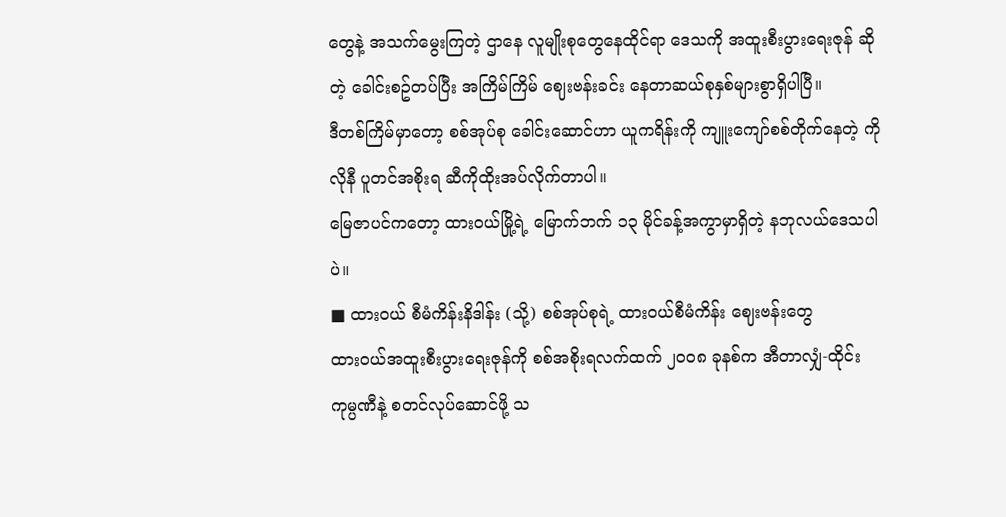တွေနဲ့ အသက်မွေးကြတဲ့ ဌာနေ လူမျိုးစုတွေနေထိုင်ရာ ဒေသကို အထူးစီးပွားရေးဇုန် ဆိုတဲ့ ခေါင်းစဥ်တပ်ပြီး အကြိမ်ကြိမ် ဈေးဗန်းခင်း နေတာဆယ်စုနှစ်များစွာရှိပါပြီ။
ဒီတစ်ကြိမ်မှာတော့ စစ်အုပ်စု ခေါင်းဆောင်ဟာ ယူကရိန်းကို ကျူးကျော်စစ်တိုက်နေတဲ့ ကိုလိုနီ ပူတင်အစိုးရ ဆီကိုထိုးအပ်လိုက်တာပါ။
မြေဇာပင်ကတော့ ထားဝယ်မြို့ရဲ့ မြောက်ဘက် ၁၃ မိုင်ခန့်အကွာမှာရှိတဲ့ နဘုလယ်ဒေသပါပဲ။
■ ထားဝယ် စီမံကိန်းနိဒါန်း (သို့) စစ်အုပ်စုရဲ့ ထားဝယ်စီမံကိန်း ဈေးဗန်းတွေ
ထားဝယ်အထူးစီးပွားရေးဇုန်ကို စစ်အစိုးရလက်ထက် ၂၀၀၈ ခုနစ်က အီတာလျှံ-ထိုင်းကုမ္ပဏီနဲ့ စတင်လုပ်ဆောင်ဖို့ သ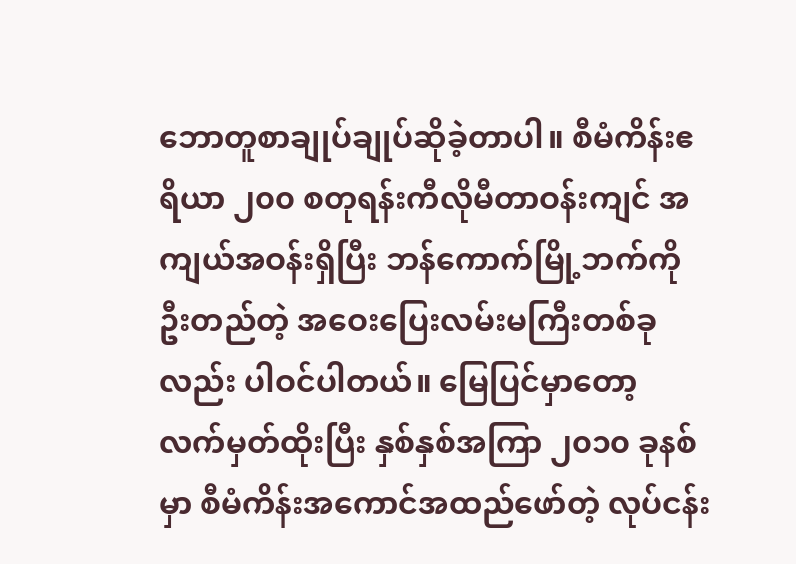ဘောတူစာချုပ်ချုပ်ဆိုခဲ့တာပါ။ စီမံကိန်းဧရိယာ ၂၀၀ စတုရန်းကီလိုမီတာဝန်းကျင် အကျယ်အဝန်းရှိပြီး ဘန်ကောက်မြို့ဘက်ကိုဦးတည်တဲ့ အဝေးပြေးလမ်းမကြီးတစ်ခုလည်း ပါဝင်ပါတယ်။ မြေပြင်မှာတော့ လက်မှတ်ထိုးပြီး နှစ်နှစ်အကြာ ၂၀၁၀ ခုနစ်မှာ စီမံကိန်းအကောင်အထည်ဖော်တဲ့ လုပ်ငန်း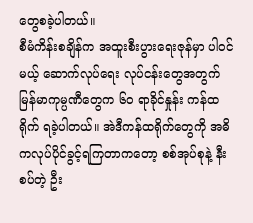တွေစခဲ့ပါတယ်။
စီမံကိန်းစချိန်က အထူးစီးပွားရေးဇုန်မှာ ပါဝင်မယ့် ဆောက်လုပ်ရေး လုပ်ငန်းတွေအတွက် မြန်မာကုမ္ပဏီတွေက ၆၀ ရာခိုင်နှုန်း ကန်ထရိုက် ရခဲ့ပါတယ်။ အဲဒီကန်ထရိုက်တွေကို အဓိကလုပ်ပိုင်ခွင့်ရကြတာကတော့ စစ်အုပ်စုနဲ့ နီးစပ်တဲ့ ဦး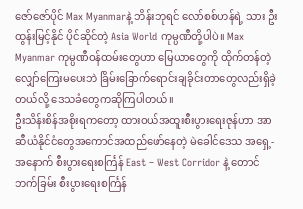ဇော်ဇော်ပိုင် Max Myanmarနဲ့ ဘိန်းဘုရင် လော်စစ်ဟန်ရဲ့ သား ဦးထွန်းမြင့်နိုင် ပိုင်ဆိုင်တဲ့ Asia World ကုမ္ပဏီတို့ပါပဲ။ Max Myanmar ကုမ္ပဏီဝန်ထမ်းတွေဟာ မြေယာတွေကို ထိုက်တန်တဲ့လျှော်ကြေးမပေးဘဲ ခြိမ်းခြောက်ရောင်းချခိုင်းတာတွေလည်းရှိခဲ့တယ်လို့ ဒေသခံတွေကဆိုကြပါတယ်။
ဦးသိန်းစိန်အစိုးရကတော့ ထားဝယ်အထူးစီးပွားရေးဇုန်ဟာ အာဆီယံနိုင်ငံတွေအကောင်အထည်ဖော်နေတဲ့ မဲခေါင်ဒေသ အရှေ့-အနောက် စီးပွားရေးစင်္ကြန် East – West Corridor နဲ့ တောင်ဘက်ခြမ်း စီးပွားရေးစင်္ကြန်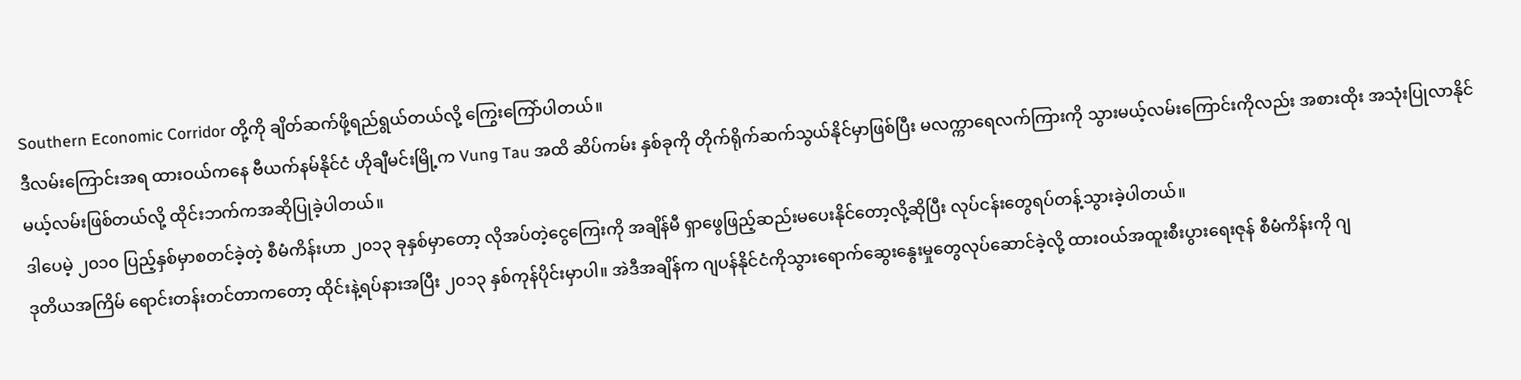Southern Economic Corridor တို့ကို ချိတ်ဆက်ဖို့ရည်ရွယ်တယ်လို့ ကြွေးကြော်ပါတယ်။
ဒီလမ်းကြောင်းအရ ထားဝယ်ကနေ ဗီယက်နမ်နိုင်ငံ ဟိုချီမင်းမြို့က Vung Tau အထိ ဆိပ်ကမ်း နှစ်ခုကို တိုက်ရိုက်ဆက်သွယ်နိုင်မှာဖြစ်ပြီး မလက္ကာရေလက်ကြားကို သွားမယ့်လမ်းကြောင်းကိုလည်း အစားထိုး အသုံးပြုလာနိုင်မယ့်လမ်းဖြစ်တယ်လို့ ထိုင်းဘက်ကအဆိုပြုခဲ့ပါတယ်။
ဒါပေမဲ့ ၂၀၁၀ ပြည့်နှစ်မှာစတင်ခဲ့တဲ့ စီမံကိန်းဟာ ၂၀၁၃ ခုနှစ်မှာတော့ လိုအပ်တဲ့ငွေကြေးကို အချိန်မီ ရှာဖွေဖြည့်ဆည်းမပေးနိုင်တော့လို့ဆိုပြီး လုပ်ငန်းတွေရပ်တန့်သွားခဲ့ပါတယ်။
ဒုတိယအကြိမ် ရောင်းတန်းတင်တာကတော့ ထိုင်းနဲ့ရပ်နားအပြီး ၂၀၁၃ နှစ်ကုန်ပိုင်းမှာပါ။ အဲဒီအချိန်က ဂျပန်နိုင်ငံကိုသွားရောက်ဆွေးနွေးမှုတွေလုပ်ဆောင်ခဲ့လို့ ထားဝယ်အထူးစီးပွားရေးဇုန် စီမံကိန်းကို ဂျ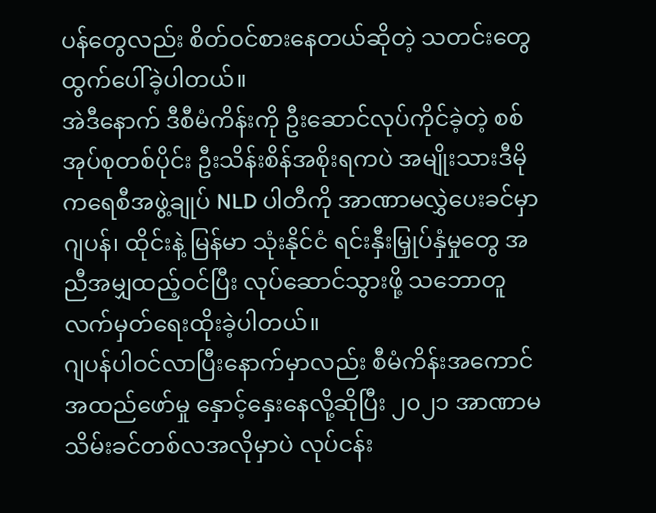ပန်တွေလည်း စိတ်ဝင်စားနေတယ်ဆိုတဲ့ သတင်းတွေထွက်ပေါ်ခဲ့ပါတယ်။
အဲဒီနောက် ဒီစီမံကိန်းကို ဦးဆောင်လုပ်ကိုင်ခဲ့တဲ့ စစ်အုပ်စုတစ်ပိုင်း ဦးသိန်းစိန်အစိုးရကပဲ အမျိုးသားဒီမိုကရေစီအဖွဲ့ချုပ် NLD ပါတီကို အာဏာမလွှဲပေးခင်မှာ ဂျပန်၊ ထိုင်းနဲ့ မြန်မာ သုံးနိုင်ငံ ရင်းနှီးမြှုပ်နှံမှုတွေ အညီအမျှထည့်ဝင်ပြီး လုပ်ဆောင်သွားဖို့ သဘောတူလက်မှတ်ရေးထိုးခဲ့ပါတယ်။
ဂျပန်ပါဝင်လာပြီးနောက်မှာလည်း စီမံကိန်းအကောင်အထည်ဖော်မှု နှောင့်နှေးနေလို့ဆိုပြီး ၂၀၂၁ အာဏာမသိမ်းခင်တစ်လအလိုမှာပဲ လုပ်ငန်း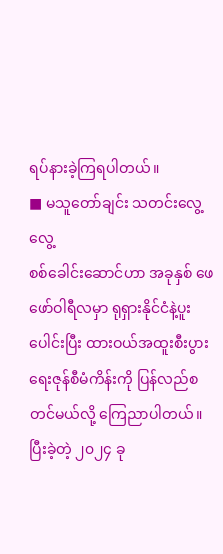ရပ်နားခဲ့ကြရပါတယ်။
■ မသူတော်ချင်း သတင်းလွေ့လွေ့
စစ်ခေါင်းဆောင်ဟာ အခုနှစ် ဖေဖော်ဝါရီလမှာ ရုရှားနိုင်ငံနဲ့ပူးပေါင်းပြီး ထားဝယ်အထူးစီးပွားရေးဇုန်စီမံကိန်းကို ပြန်လည်စတင်မယ်လို့ ကြေညာပါတယ်။ ပြီးခဲ့တဲ့ ၂၀၂၄ ခု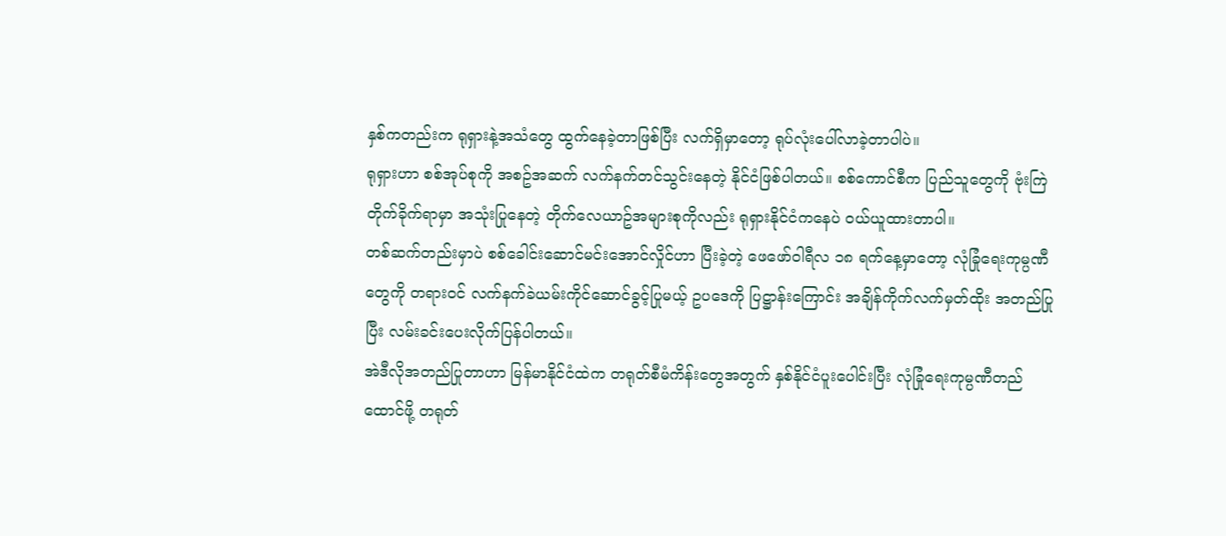နှစ်ကတည်းက ရုရှားနဲ့အသံတွေ ထွက်နေခဲ့တာဖြစ်ပြီး လက်ရှိမှာတော့ ရုပ်လုံးပေါ်လာခဲ့တာပါပဲ။
ရုရှားဟာ စစ်အုပ်စုကို အစဥ်အဆက် လက်နက်တင်သွင်းနေတဲ့ နိုင်ငံဖြစ်ပါတယ်။ စစ်ကောင်စီက ပြည်သူတွေကို ဗုံးကြဲတိုက်ခိုက်ရာမှာ အသုံးပြုနေတဲ့ တိုက်လေယာဥ်အများစုကိုလည်း ရုရှားနိုင်ငံကနေပဲ ဝယ်ယူထားတာပါ။
တစ်ဆက်တည်းမှာပဲ စစ်ခေါင်းဆောင်မင်းအောင်လှိုင်ဟာ ပြီးခဲ့တဲ့ ဖေဖော်ဝါရီလ ၁၈ ရက်နေ့မှာတော့ လုံခြုံရေးကုမ္ပဏီတွေကို တရားဝင် လက်နက်ခဲယမ်းကိုင်ဆောင်ခွင့်ပြုမယ့် ဥပဒေကို ပြဋ္ဌာန်းကြောင်း အချိန်ကိုက်လက်မှတ်ထိုး အတည်ပြုပြီး လမ်းခင်းပေးလိုက်ပြန်ပါတယ်။
အဲဒီလိုအတည်ပြုတာဟာ မြန်မာနိုင်ငံထဲက တရုတ်စီမံကိန်းတွေအတွက် နှစ်နိုင်ငံပူးပေါင်းပြီး လုံခြုံရေးကုမ္ပဏီတည်ထောင်ဖို့ တရုတ်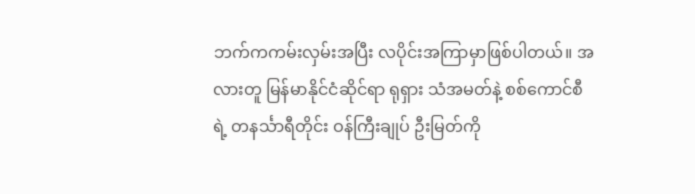ဘက်ကကမ်းလှမ်းအပြီး လပိုင်းအကြာမှာဖြစ်ပါတယ်။ အလားတူ မြန်မာနိုင်ငံဆိုင်ရာ ရုရှား သံအမတ်နဲ့ စစ်ကောင်စီရဲ့ တနင်္သာရီတိုင်း ဝန်ကြီးချုပ် ဦးမြတ်ကို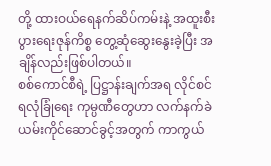တို့ ထားဝယ်ရေနက်ဆိပ်ကမ်းနဲ့ အထူးစီးပွားရေးဇုန်ကိစ္စ တွေ့ဆုံဆွေးနွေးခဲ့ပြီး အချိန်လည်းဖြစ်ပါတယ်။
စစ်ကောင်စီရဲ့ ပြဋ္ဌာန်းချက်အရ လိုင်စင်ရလုံခြုံရေး ကုမ္ပဏီတွေဟာ လက်နက်ခဲယမ်းကိုင်ဆောင်ခွင့်အတွက် ကာကွယ်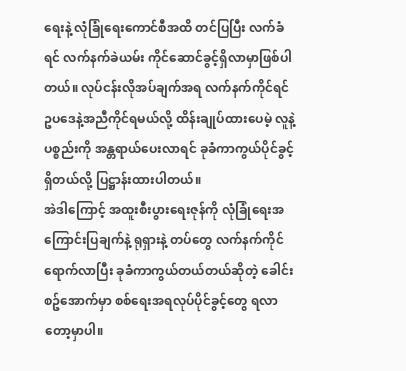ရေးနဲ့ လုံခြုံရေးကောင်စီအထိ တင်ပြပြီး လက်ခံရင် လက်နက်ခဲယမ်း ကိုင်ဆောင်ခွင့်ရှိလာမှာဖြစ်ပါတယ်။ လုပ်ငန်းလိုအပ်ချက်အရ လက်နက်ကိုင်ရင် ဥပဒေနဲ့အညီကိုင်ရမယ်လို့ ထိန်းချုပ်ထားပေမဲ့ လူနဲ့ ပစ္စည်းကို အန္တရာယ်ပေးလာရင် ခုခံကာကွယ်ပိုင်ခွင့်ရှိတယ်လို့ ပြဋ္ဌာန်းထားပါတယ်။
အဲဒါကြောင့် အထူးစီးပွားရေးဇုန်ကို လုံခြုံရေးအကြောင်းပြချက်နဲ့ ရုရှားနဲ့ တပ်တွေ လက်နက်ကိုင်ရောက်လာပြီး ခုခံကာကွယ်တယ်တယ်ဆိုတဲ့ ခေါင်းစဥ်အောက်မှာ စစ်ရေးအရလုပ်ပိုင်ခွင့်တွေ ရလာတော့မှာပါ။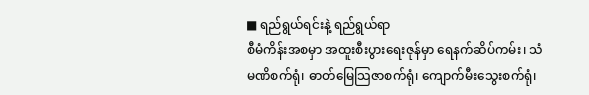■ ရည်ရွယ်ရင်းနဲ့ ရည်ရွယ်ရာ
စီမံကိန်းအစမှာ အထူးစီးပွားရေးဇုန်မှာ ရေနက်ဆိပ်ကမ်း၊ သံမဏိစက်ရုံ၊ ဓာတ်မြေသြဇာစက်ရုံ၊ ကျောက်မီးသွေးစက်ရုံ၊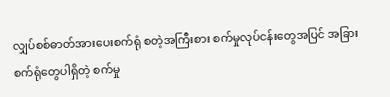လျှပ်စစ်ဓာတ်အားပေးစက်ရုံ စတဲ့အကြီးစား စက်မှုလုပ်ငန်းတွေအပြင် အခြားစက်ရုံတွေပါရှိတဲ့ စက်မှု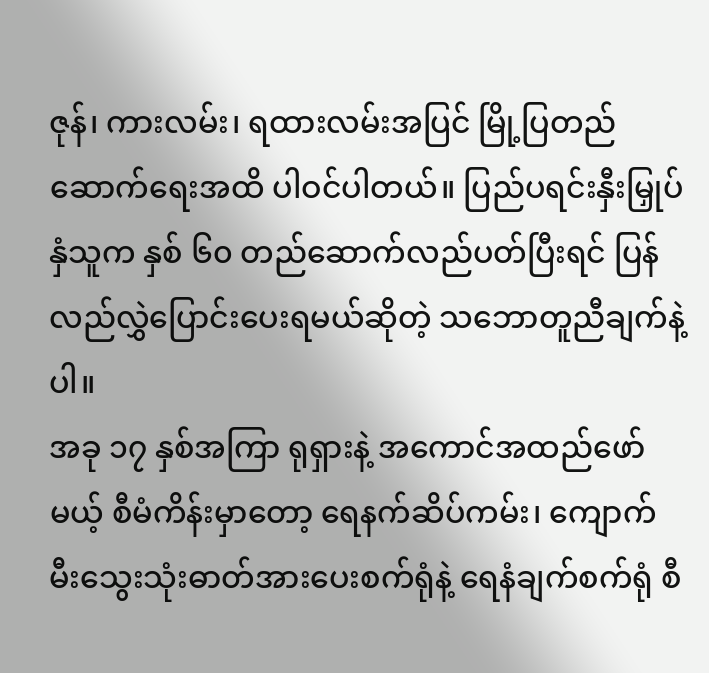ဇုန်၊ ကားလမ်း၊ ရထားလမ်းအပြင် မြို့ပြတည်ဆောက်ရေးအထိ ပါဝင်ပါတယ်။ ပြည်ပရင်းနှီးမြှုပ်နှံသူက နှစ် ၆၀ တည်ဆောက်လည်ပတ်ပြီးရင် ပြန်လည်လွှဲပြောင်းပေးရမယ်ဆိုတဲ့ သဘောတူညီချက်နဲ့ပါ။
အခု ၁၇ နှစ်အကြာ ရုရှားနဲ့ အကောင်အထည်ဖော်မယ့် စီမံကိန်းမှာတော့ ရေနက်ဆိပ်ကမ်း၊ ကျောက်မီးသွေးသုံးဓာတ်အားပေးစက်ရုံနဲ့ ရေနံချက်စက်ရုံ စီ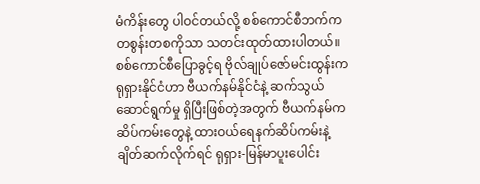မံကိန်းတွေ ပါဝင်တယ်လို့ စစ်ကောင်စီဘက်က တစွန်းတစကိုသာ သတင်းထုတ်ထားပါတယ်။
စစ်ကောင်စီပြောခွင့်ရ ဗိုလ်ချုပ်ဇော်မင်းထွန်းက ရုရှားနိုင်ငံဟာ ဗီယက်နမ်နိုင်ငံနဲ့ ဆက်သွယ်ဆောင်ရွက်မှု ရှိပြီးဖြစ်တဲ့အတွက် ဗီယက်နမ်က ဆိပ်ကမ်းတွေနဲ့ ထားဝယ်ရေနက်ဆိပ်ကမ်းနဲ့ ချိတ်ဆက်လိုက်ရင် ရုရှား-မြန်မာပူးပေါင်း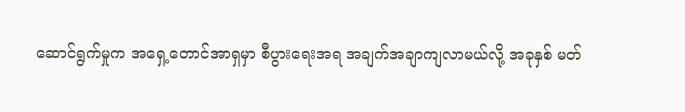ဆောင်ရွက်မှုက အရှေ့တောင်အာရှမှာ စီပွားရေးအရ အချက်အချာကျလာမယ်လို့ အခုနှစ် မတ်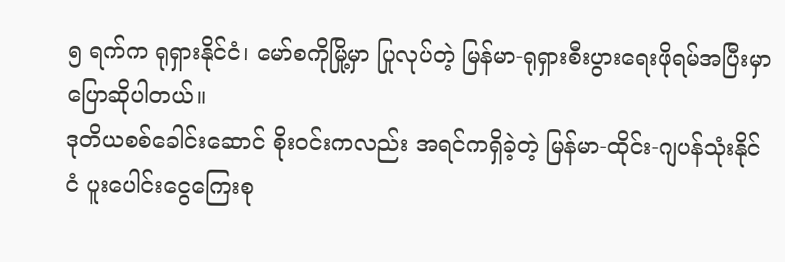၅ ရက်က ရုရှားနိုင်ငံ၊ မော်စကိုမြို့မှာ ပြုလုပ်တဲ့ မြန်မာ-ရုရှားစီးပွားရေးဖိုရမ်အပြီးမှာ ပြောဆိုပါတယ်။
ဒုတိယစစ်ခေါင်းဆောင် စိုးဝင်းကလည်း အရင်ကရှိခဲ့တဲ့ မြန်မာ-ထိုင်း-ဂျပန်သုံးနိုင်ငံ ပူးပေါင်းငွေကြေးစု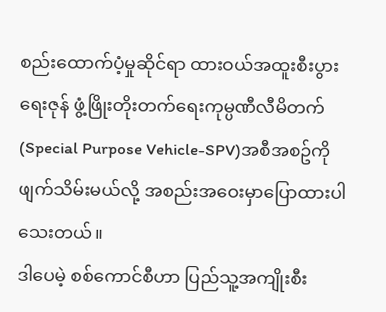စည်းထောက်ပံ့မှုဆိုင်ရာ ထားဝယ်အထူးစီးပွားရေးဇုန် ဖွံ့ဖြိုးတိုးတက်ရေးကုမ္ပဏီလီမိတက်(Special Purpose Vehicle-SPV)အစီအစဥ်ကို ဖျက်သိမ်းမယ်လို့ အစည်းအဝေးမှာပြောထားပါသေးတယ်။
ဒါပေမဲ့ စစ်ကောင်စီဟာ ပြည်သူ့အကျိုးစီး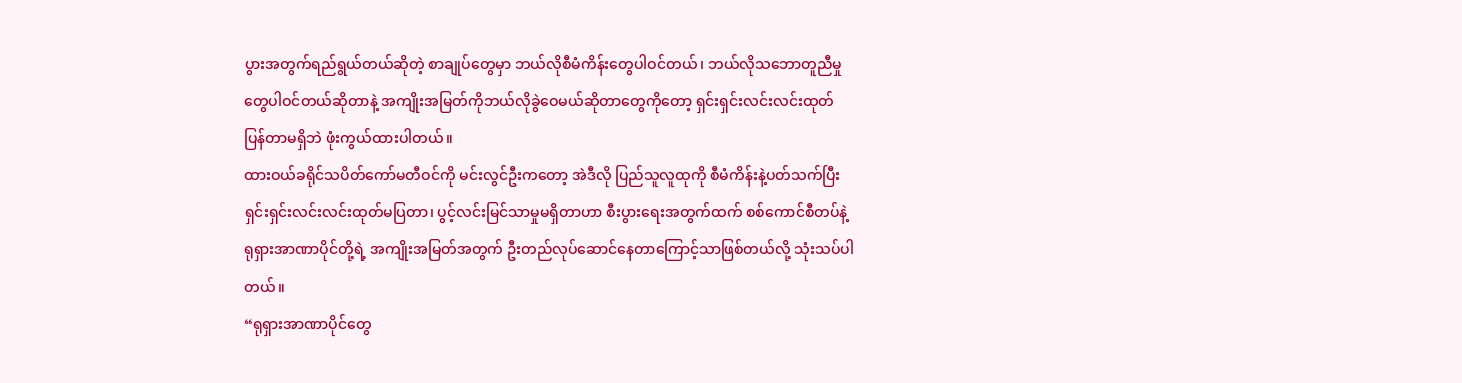ပွားအတွက်ရည်ရွယ်တယ်ဆိုတဲ့ စာချုပ်တွေမှာ ဘယ်လိုစီမံကိန်းတွေပါဝင်တယ်၊ ဘယ်လိုသဘောတူညီမှုတွေပါဝင်တယ်ဆိုတာနဲ့ အကျိုးအမြတ်ကိုဘယ်လိုခွဲဝေမယ်ဆိုတာတွေကိုတော့ ရှင်းရှင်းလင်းလင်းထုတ်ပြန်တာမရှိဘဲ ဖုံးကွယ်ထားပါတယ်။
ထားဝယ်ခရိုင်သပိတ်ကော်မတီဝင်ကို မင်းလွင်ဦးကတော့ အဲဒီလို ပြည်သူလူထုကို စီမံကိန်းနဲ့ပတ်သက်ပြီး ရှင်းရှင်းလင်းလင်းထုတ်မပြတာ၊ ပွင့်လင်းမြင်သာမှုမရှိတာဟာ စီးပွားရေးအတွက်ထက် စစ်ကောင်စီတပ်နဲ့ ရုရှားအာဏာပိုင်တို့ရဲ့ အကျိုးအမြတ်အတွက် ဦးတည်လုပ်ဆောင်နေတာကြောင့်သာဖြစ်တယ်လို့ သုံးသပ်ပါတယ်။
“ရုရှားအာဏာပိုင်တွေ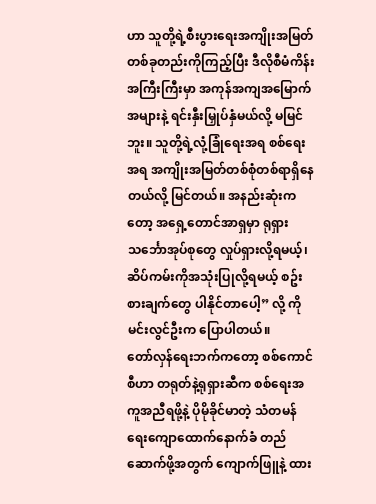ဟာ သူတို့ရဲ့စီးပွားရေးအကျိုးအမြတ်တစ်ခုတည်းကိုကြည့်ပြီး ဒီလိုစီမံကိန်းအကြီးကြီးမှာ အကုန်အကျအမြောက်အများနဲ့ ရင်းနှီးမြှုပ်နှံမယ်လို့ မမြင်ဘူး။ သူတို့ရဲ့လုံ့ခြုံရေးအရ စစ်ရေးအရ အကျိုးအမြတ်တစ်စုံတစ်ရာရှိနေတယ်လို့ မြင်တယ်။ အနည်းဆုံးကတော့ အရှေ့တောင်အာရှမှာ ရုရှားသင်္ဘောအုပ်စုတွေ လှုပ်ရှားလို့ရမယ့်၊ ဆိပ်ကမ်းကိုအသုံးပြုလို့ရမယ့် စဥ်းစားချက်တွေ ပါနိုင်တာပေါ့” လို့ ကိုမင်းလွင်ဦးက ပြောပါတယ်။
တော်လှန်ရေးဘက်ကတော့ စစ်ကောင်စီဟာ တရုတ်နဲ့ရုရှားဆီက စစ်ရေးအကူအညီရဖို့နဲ့ ပိုမိုခိုင်မာတဲ့ သံတမန်ရေးကျောထောက်နောက်ခံ တည်ဆောက်ဖို့အတွက် ကျောက်ဖြူနဲ့ ထား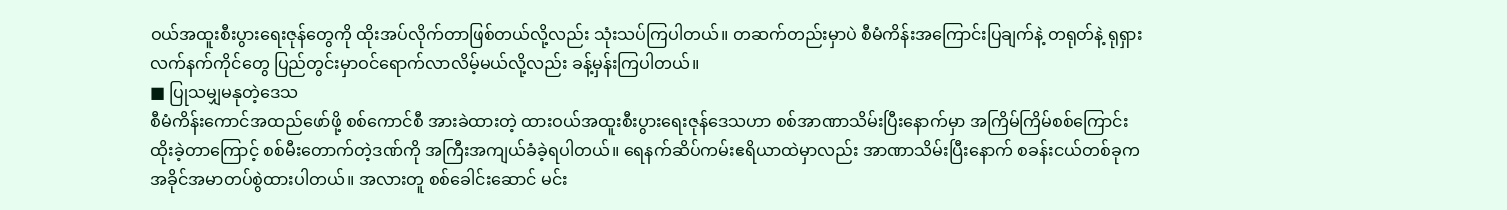ဝယ်အထူးစီးပွားရေးဇုန်တွေကို ထိုးအပ်လိုက်တာဖြစ်တယ်လို့လည်း သုံးသပ်ကြပါတယ်။ တဆက်တည်းမှာပဲ စီမံကိန်းအကြောင်းပြချက်နဲ့ တရုတ်နဲ့ ရုရှား လက်နက်ကိုင်တွေ ပြည်တွင်းမှာဝင်ရောက်လာလိမ့်မယ်လို့လည်း ခန့်မှန်းကြပါတယ်။
■ ပြုသမျှမနုတဲ့ဒေသ
စီမံကိန်းကောင်အထည်ဖော်ဖို့ စစ်ကောင်စီ အားခဲထားတဲ့ ထားဝယ်အထူးစီးပွားရေးဇုန်ဒေသဟာ စစ်အာဏာသိမ်းပြီးနောက်မှာ အကြိမ်ကြိမ်စစ်ကြောင်းထိုးခဲ့တာကြောင့် စစ်မီးတောက်တဲ့ဒဏ်ကို အကြီးအကျယ်ခံခဲ့ရပါတယ်။ ရေနက်ဆိပ်ကမ်းဧရိယာထဲမှာလည်း အာဏာသိမ်းပြီးနောက် စခန်းငယ်တစ်ခုက အခိုင်အမာတပ်စွဲထားပါတယ်။ အလားတူ စစ်ခေါင်းဆောင် မင်း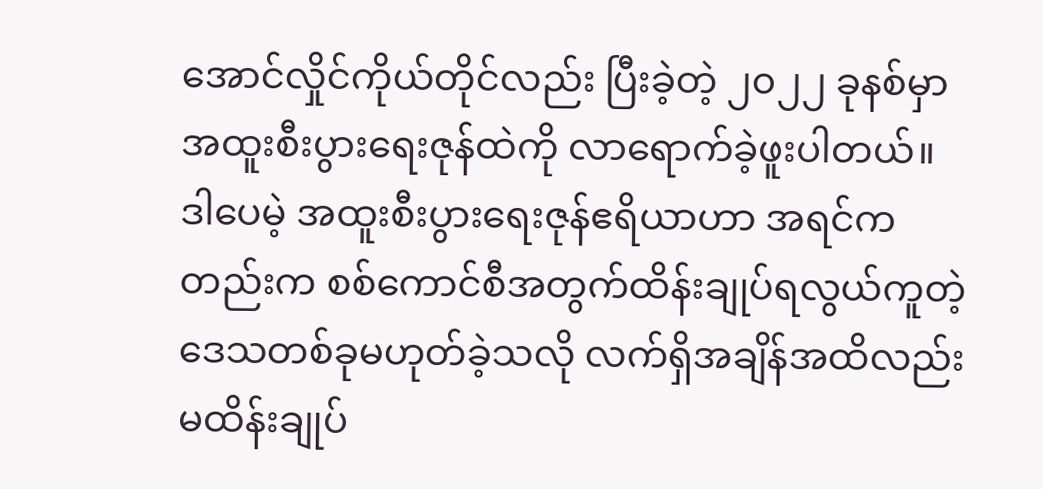အောင်လှိုင်ကိုယ်တိုင်လည်း ပြီးခဲ့တဲ့ ၂၀၂၂ ခုနစ်မှာ အထူးစီးပွားရေးဇုန်ထဲကို လာရောက်ခဲ့ဖူးပါတယ်။
ဒါပေမဲ့ အထူးစီးပွားရေးဇုန်ဧရိယာဟာ အရင်ကတည်းက စစ်ကောင်စီအတွက်ထိန်းချုပ်ရလွယ်ကူတဲ့ ဒေသတစ်ခုမဟုတ်ခဲ့သလို လက်ရှိအချိန်အထိလည်း မထိန်းချုပ်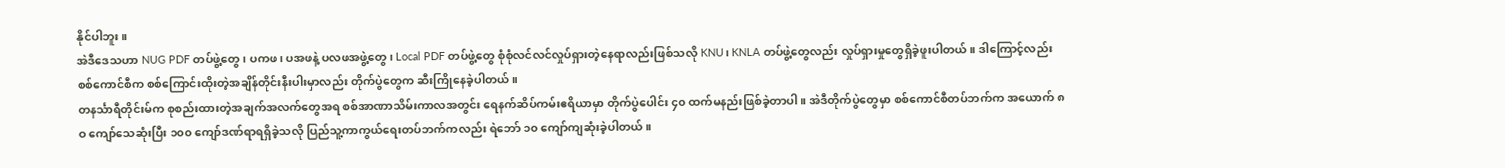နိုင်ပါဘူး။
အဲဒီဒေသဟာ NUG PDF တပ်ဖွဲ့တွေ၊ ပကဖ၊ ပအဖနဲ့ ပလဖအဖွဲ့တွေ၊ Local PDF တပ်ဖွဲ့တွေ စုံစုံလင်လင်လှုပ်ရှားတဲ့နေရာလည်းဖြစ်သလို KNU၊ KNLA တပ်ဖွဲ့တွေလည်း လှုပ်ရှားမှုတွေရှိခဲ့ဖူးပါတယ်။ ဒါကြောင့်လည်း စစ်ကောင်စီက စစ်ကြောင်းထိုးတဲ့အချိန်တိုင်းနီးပါးမှာလည်း တိုက်ပွဲတွေက ဆီးကြိုနေခဲ့ပါတယ်။
တနင်္သာရီတိုင်းမ်က စုစည်းထားတဲ့အချက်အလက်တွေအရ စစ်အာဏာသိမ်းကာလအတွင်း ရေနက်ဆိပ်ကမ်းဧရိယာမှာ တိုက်ပွဲပေါင်း ၄၀ ထက်မနည်းဖြစ်ခဲ့တာပါ။ အဲဒီတိုက်ပွဲတွေမှာ စစ်ကောင်စီတပ်ဘက်က အယောက် ၈ဝ ကျော်သေဆုံးပြီး ၁၀၀ ကျော်ဒဏ်ရာရရှိခဲ့သလို ပြည်သူ့ကာကွယ်ရေးတပ်ဘက်ကလည်း ရဲဘော် ၁၀ ကျော်ကျဆုံးခဲ့ပါတယ်။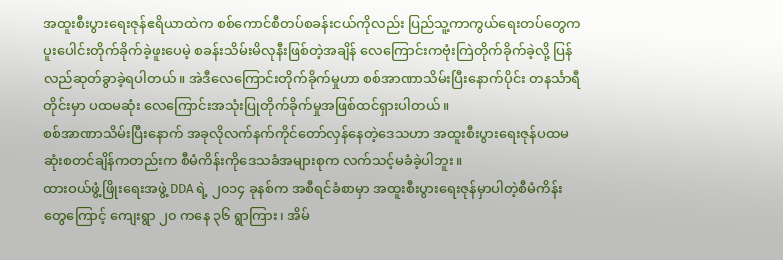အထူးစီးပွားရေးဇုန်ဧရိယာထဲက စစ်ကောင်စီတပ်စခန်းငယ်ကိုလည်း ပြည်သူ့ကာကွယ်ရေးတပ်တွေက ပူးပေါင်းတိုက်ခိုက်ခဲ့ဖူးပေမဲ့ စခန်းသိမ်းမိလုနီးဖြစ်တဲ့အချိန် လေကြောင်းကဗုံးကြဲတိုက်ခိုက်ခဲ့လို့ ပြန်လည်ဆုတ်ခွာခဲ့ရပါတယ်။ အဲဒီလေကြောင်းတိုက်ခိုက်မှုဟာ စစ်အာဏာသိမ်းပြီးနောက်ပိုင်း တနင်္သာရီတိုင်းမှာ ပထမဆုံး လေကြောင်းအသုံးပြုတိုက်ခိုက်မှုအဖြစ်ထင်ရှားပါတယ်။
စစ်အာဏာသိမ်းပြီးနောက် အခုလိုလက်နက်ကိုင်တော်လှန်နေတဲ့ဒေသဟာ အထူးစီးပွားရေးဇုန်ပထမဆုံးစတင်ချိန်ကတည်းက စီမံကိန်းကိုဒေသခံအများစုက လက်သင့်မခံခဲ့ပါဘူး။
ထားဝယ်ဖွံ့ဖြိုးရေးအဖွဲ့ DDA ရဲ့ ၂၀၁၄ ခုနစ်က အစီရင်ခံစာမှာ အထူးစီးပွားရေးဇုန်မှာပါတဲ့စီမံကိန်းတွေကြောင့် ကျေးရွာ ၂၀ ကနေ ၃၆ ရွာကြား၊ အိမ်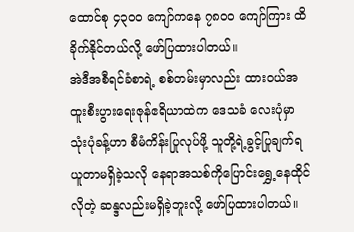ထောင်စု ၄၃၀၀ ကျော်ကနေ ၇၈၀၀ ကျော်ကြား ထိခိုက်နိုင်တယ်လို့ ဖော်ပြထားပါတယ်။
အဲဒီအစီရင်ခံစာရဲ့ စစ်တမ်းမှာလည်း ထားဝယ်အထူးစီးပွားရေးဇုန်ဧရိယာထဲက ဒေသခံ လေးပုံမှာသုံးပုံခန့်ဟာ စီမံကိန်းပြုလုပ်ဖို့ သူတို့ရဲ့ခွင့်ပြုချက်ရယူတာမရှိခဲ့သလို နေရာအသစ်ကိုပြောင်းရွှေ့နေထိုင်လိုတဲ့ ဆန္ဒလည်းမရှိခဲ့ဘူးလို့ ဖော်ပြထားပါတယ်။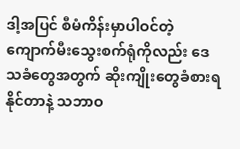ဒါ့အပြင် စီမံကိန်းမှာပါဝင်တဲ့ ကျောက်မီးသွေးစက်ရုံကိုလည်း ဒေသခံတွေအတွက် ဆိုးကျိုးတွေခံစားရနိုင်တာနဲ့ သဘာဝ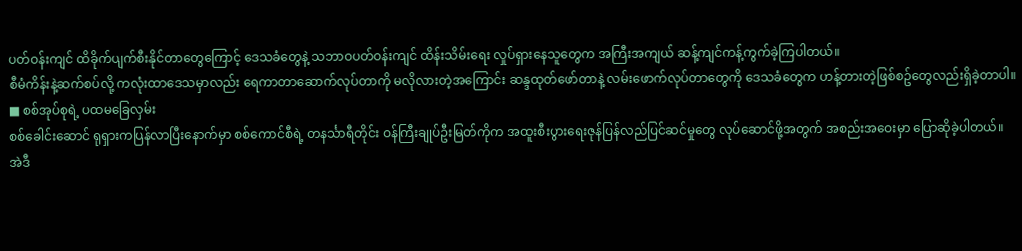ပတ်ဝန်းကျင် ထိခိုက်ပျက်စီးနိုင်တာတွေကြောင့် ဒေသခံတွေနဲ့ သဘာဝပတ်ဝန်းကျင် ထိန်းသိမ်းရေး လှုပ်ရှားနေသူတွေက အကြီးအကျယ် ဆန့်ကျင်ကန့်ကွက်ခဲ့ကြပါတယ်။
စီမံကိန်းနဲ့ဆက်စပ်လို့ ကလုံးထာဒေသမှာလည်း ရေကာတာဆောက်လုပ်တာကို မလိုလားတဲ့အကြောင်း ဆန္ဒထုတ်ဖော်တာနဲ့ လမ်းဖောက်လုပ်တာတွေကို ဒေသခံတွေက ဟန့်တားတဲ့ဖြစ်စဥ်တွေလည်းရှိခဲ့တာပါ။
■ စစ်အုပ်စုရဲ့ ပထမခြေလှမ်း
စစ်ခေါင်းဆောင် ရုရှားကပြန်လာပြီးနောက်မှာ စစ်ကောင်စီရဲ့ တနင်္သာရီတိုင်း ဝန်ကြီးချုပ်ဦးမြတ်ကိုက အထူးစီးပွားရေးဇုန်ပြန်လည်ပြင်ဆင်မှုတွေ လုပ်ဆောင်ဖို့အတွက် အစည်းအဝေးမှာ ပြောဆိုခဲ့ပါတယ်။
အဲဒီ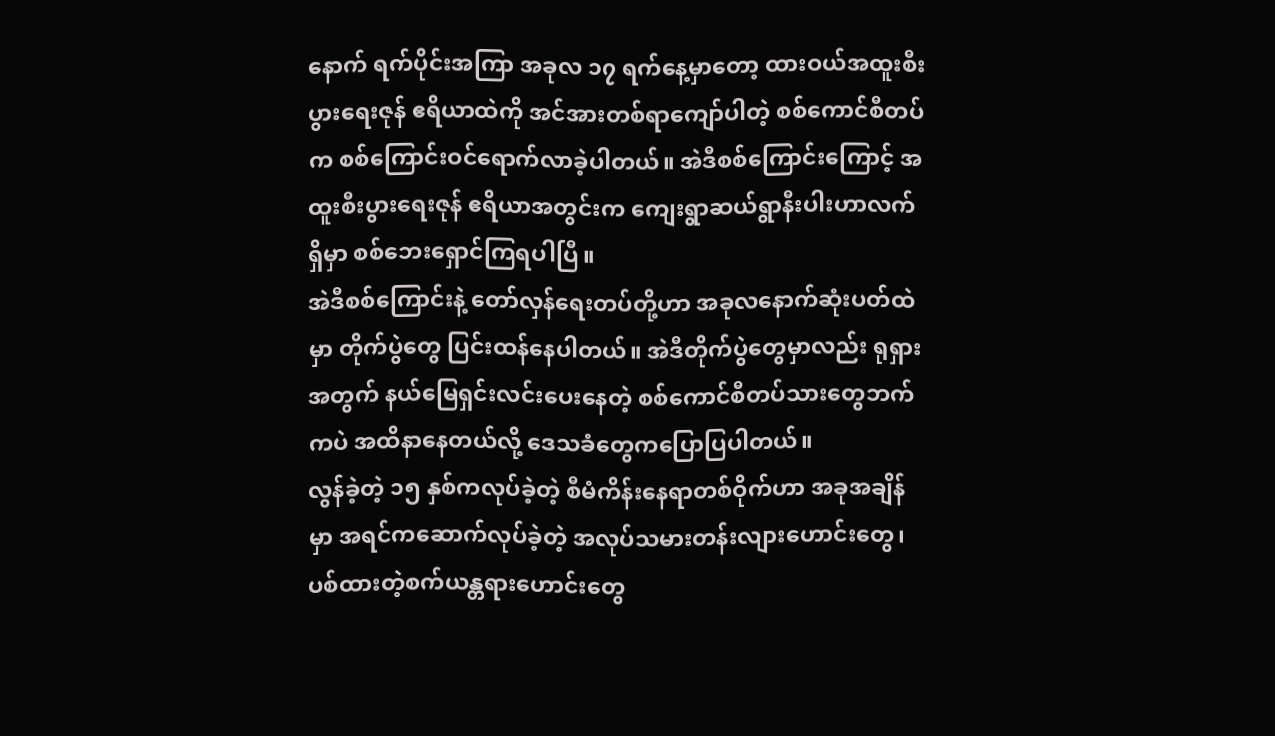နောက် ရက်ပိုင်းအကြာ အခုလ ၁၇ ရက်နေ့မှာတော့ ထားဝယ်အထူးစီးပွားရေးဇုန် ဧရိယာထဲကို အင်အားတစ်ရာကျော်ပါတဲ့ စစ်ကောင်စီတပ်က စစ်ကြောင်းဝင်ရောက်လာခဲ့ပါတယ်။ အဲဒီစစ်ကြောင်းကြောင့် အထူးစီးပွားရေးဇုန် ဧရိယာအတွင်းက ကျေးရွာဆယ်ရွာနီးပါးဟာလက်ရှိမှာ စစ်ဘေးရှောင်ကြရပါပြီ။
အဲဒီစစ်ကြောင်းနဲ့ တော်လှန်ရေးတပ်တို့ဟာ အခုလနောက်ဆုံးပတ်ထဲမှာ တိုက်ပွဲတွေ ပြင်းထန်နေပါတယ်။ အဲဒီတိုက်ပွဲတွေမှာလည်း ရုရှားအတွက် နယ်မြေရှင်းလင်းပေးနေတဲ့ စစ်ကောင်စီတပ်သားတွေဘက်ကပဲ အထိနာနေတယ်လို့ ဒေသခံတွေကပြောပြပါတယ်။
လွန်ခဲ့တဲ့ ၁၅ နှစ်ကလုပ်ခဲ့တဲ့ စီမံကိန်းနေရာတစ်ဝိုက်ဟာ အခုအချိန်မှာ အရင်ကဆောက်လုပ်ခဲ့တဲ့ အလုပ်သမားတန်းလျားဟောင်းတွေ၊ ပစ်ထားတဲ့စက်ယန္တရားဟောင်းတွေ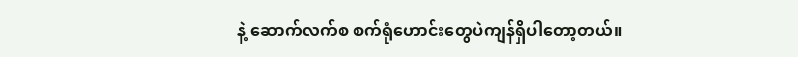နဲ့ ဆောက်လက်စ စက်ရုံဟောင်းတွေပဲကျန်ရှိပါတော့တယ်။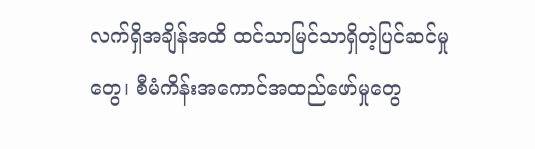လက်ရှိအချိန်အထိ ထင်သာမြင်သာရှိတဲ့ပြင်ဆင်မှုတွေ၊ စီမံကိန်းအကောင်အထည်ဖော်မှုတွေ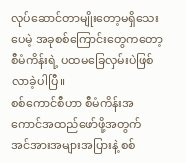လုပ်ဆောင်တာမျိုးတော့မရှိသေးပေမဲ့ အခုစစ်ကြောင်းတွေကတော့ စီမံကိန်းရဲ့ ပထမခြေလှမ်းပဲဖြစ်လာခဲ့ပါပြီ။
စစ်ကောင်စီဟာ စီမံကိန်းအကောင်အထည်ဖော်ဖို့အတွက် အင်အားအများအပြားနဲ့ စစ်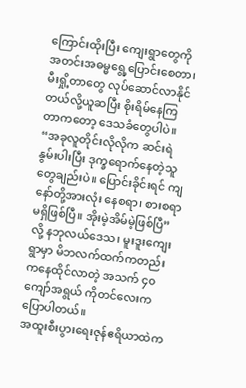ကြောင်းထိုးပြီး ကျေးရွာတွေကို အတင်းအဓမ္မရွေ့ပြောင်းစေတာ၊ မီးရှို့တာတွေ လုပ်ဆောင်လာနိုင်တယ်လို့ယူဆပြီး စိုးရိမ်နေကြတာကတော့ ဒေသခံတွေပါပဲ။
“အခုလူတိုင်းလိုလိုက ဆင်းရဲနွမ်းပါးပြီး ဒုက္ခရောက်နေတဲ့သူတွေချည်းပဲ။ ပြောင်းခိုင်းရင် ကျနော်တို့အားလုံး နေစရာ၊ စားစရာမရှိဖြစ်ပြီ။ အိုးမဲ့အိမ်မဲ့ဖြစ်ပြီ” လို့ နဘုလယ်ဒေသ၊ မူးဒူးကျေးရွာမှာ မိဘလက်ထက်ကတည်းကနေထိုင်လာတဲ့ အသက် ၄၀ ကျော်အရွယ် ကိုတင်လေးကပြောပါတယ်။
အထူးစီးပွားရေးဇုန်ဧရိယာထဲက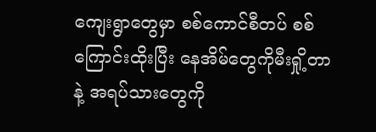ကျေးရွာတွေမှာ စစ်ကောင်စီတပ် စစ်ကြောင်းထိုးပြီး နေအိမ်တွေကိုမီးရှို့တာနဲ့ အရပ်သားတွေကို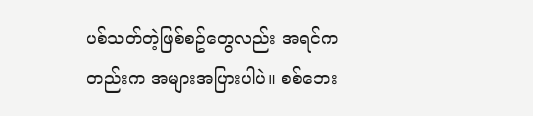ပစ်သတ်တဲ့ဖြစ်စဥ်တွေလည်း အရင်ကတည်းက အများအပြားပါပဲ။ စစ်ဘေး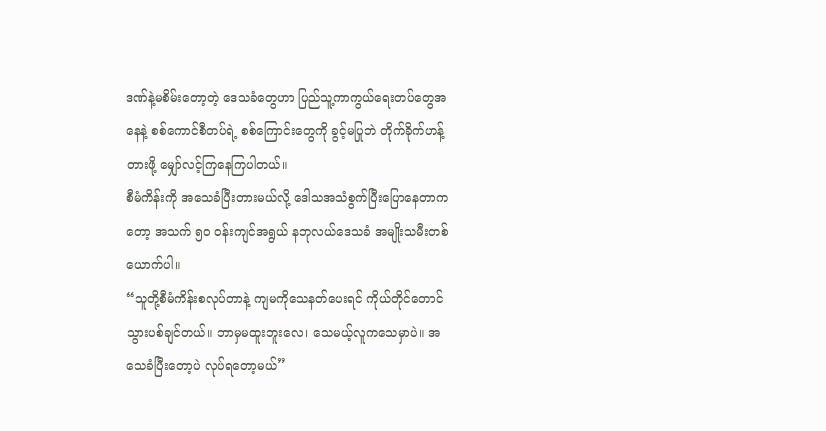ဒဏ်နဲ့မစိမ်းတော့တဲ့ ဒေသခံတွေဟာ ပြည်သူ့ကာကွယ်ရေးတပ်တွေအနေနဲ့ စစ်ကောင်စီတပ်ရဲ့ စစ်ကြောင်းတွေကို ခွင့်မပြုဘဲ တိုက်ခိုက်ဟန့်တားဖို့ မျှော်လင့်ကြနေကြပါတယ်။
စီမံကိန်းကို အသေခံပြီးတားမယ်လို့ ဒေါသအသံစွက်ပြီးပြောနေတာကတော့ အသက် ၅၀ ဝန်းကျင်အရွယ် နဘုလယ်ဒေသခံ အမျိုးသမီးတစ်ယောက်ပါ။
“သူတို့စီမံကိန်းစလုပ်တာနဲ့ ကျမကိုသေနတ်ပေးရင် ကိုယ်တိုင်တောင်သွားပစ်ချင်တယ်။ ဘာမှမထူးဘူးလေ၊ သေမယ့်လူကသေမှာပဲ။ အသေခံပြီးတော့ပဲ လုပ်ရတော့မယ်”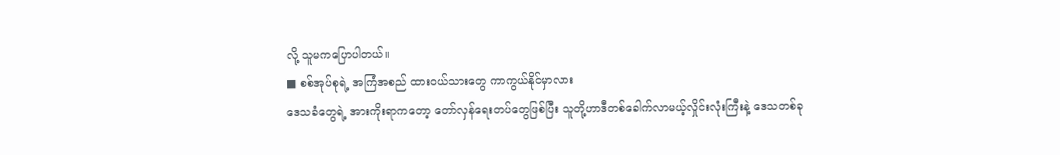လို့ သူမကပြောပါတယ်။
■ စစ်အုပ်စုရဲ့ အကြံအစည် ထားဝယ်သားတွေ ကာကွယ်နိုင်မှာလား
ဒေသခံတွေရဲ့ အားကိုးရာကတော့ တော်လှန်ရေးတပ်တွေဖြစ်ပြီး သူတို့ဟာဒီတစ်ခေါက်လာမယ့်လှိုင်းလုံးကြီးနဲ့ ဒေသတစ်ခု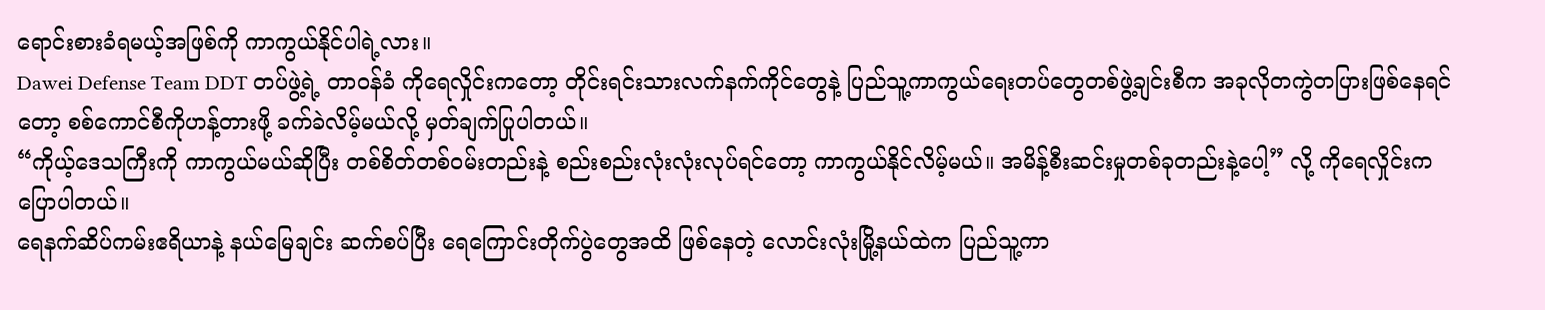ရောင်းစားခံရမယ့်အဖြစ်ကို ကာကွယ်နိုင်ပါရဲ့လား။
Dawei Defense Team DDT တပ်ဖွဲ့ရဲ့ တာဝန်ခံ ကိုရေလှိုင်းကတော့ တိုင်းရင်းသားလက်နက်ကိုင်တွေနဲ့ ပြည်သူ့ကာကွယ်ရေးတပ်တွေတစ်ဖွဲ့ချင်းစီက အခုလိုတကွဲတပြားဖြစ်နေရင်တော့ စစ်ကောင်စီကိုဟန့်တားဖို့ ခက်ခဲလိမ့်မယ်လို့ မှတ်ချက်ပြုပါတယ်။
“ကိုယ့်ဒေသကြီးကို ကာကွယ်မယ်ဆိုပြီး တစ်စိတ်တစ်ဝမ်းတည်းနဲ့ စည်းစည်းလုံးလုံးလုပ်ရင်တော့ ကာကွယ်နိုင်လိမ့်မယ်။ အမိန့်စီးဆင်းမှုတစ်ခုတည်းနဲ့ပေါ့” လို့ ကိုရေလှိုင်းကပြောပါတယ်။
ရေနက်ဆိပ်ကမ်းဧရိယာနဲ့ နယ်မြေချင်း ဆက်စပ်ပြီး ရေကြောင်းတိုက်ပွဲတွေအထိ ဖြစ်နေတဲ့ လောင်းလုံးမြို့နယ်ထဲက ပြည်သူ့ကာ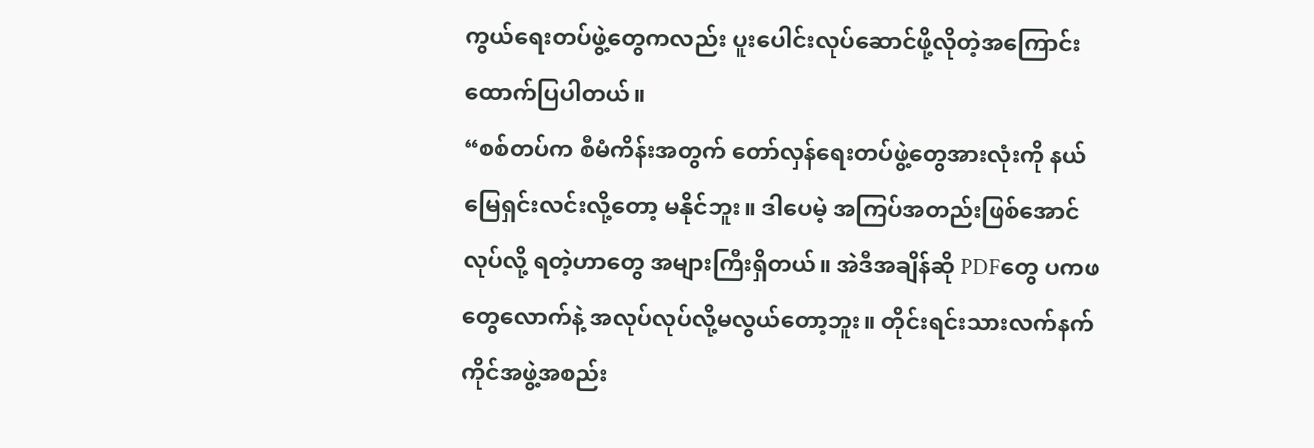ကွယ်ရေးတပ်ဖွဲ့တွေကလည်း ပူးပေါင်းလုပ်ဆောင်ဖို့လိုတဲ့အကြောင်း ထောက်ပြပါတယ်။
“စစ်တပ်က စီမံကိန်းအတွက် တော်လှန်ရေးတပ်ဖွဲ့တွေအားလုံးကို နယ်မြေရှင်းလင်းလို့တော့ မနိုင်ဘူး။ ဒါပေမဲ့ အကြပ်အတည်းဖြစ်အောင်လုပ်လို့ ရတဲ့ဟာတွေ အများကြီးရှိတယ်။ အဲဒီအချိန်ဆို PDFတွေ ပကဖတွေလောက်နဲ့ အလုပ်လုပ်လို့မလွယ်တော့ဘူး။ တိုင်းရင်းသားလက်နက်ကိုင်အဖွဲ့အစည်း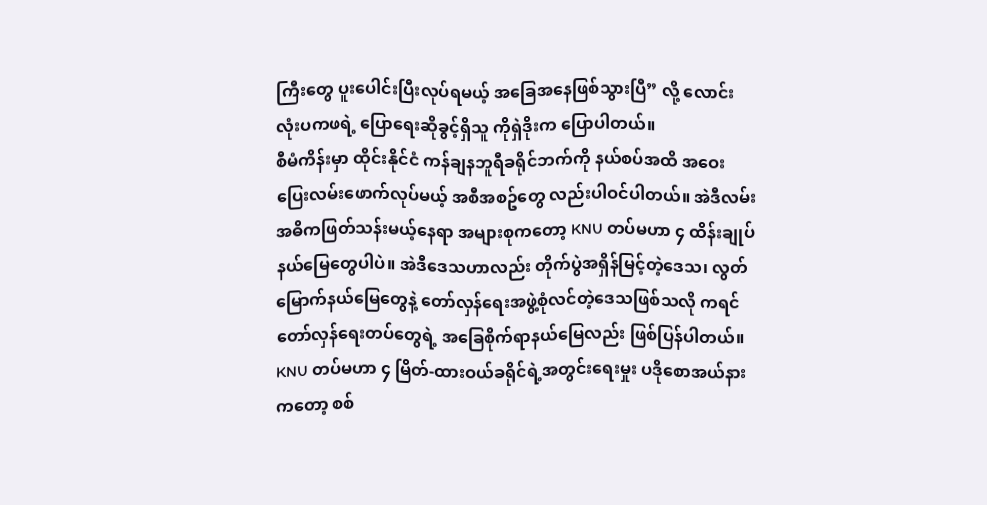ကြီးတွေ ပူးပေါင်းပြီးလုပ်ရမယ့် အခြေအနေဖြစ်သွားပြီ” လို့ လောင်းလုံးပကဖရဲ့ ပြောရေးဆိုခွင့်ရှိသူ ကိုရှဲဒိုးက ပြောပါတယ်။
စီမံကိန်းမှာ ထိုင်းနိုင်ငံ ကန်ချနဘူရီခရိုင်ဘက်ကို နယ်စပ်အထိ အဝေးပြေးလမ်းဖောက်လုပ်မယ့် အစီအစဥ်တွေ လည်းပါဝင်ပါတယ်။ အဲဒီလမ်း အဓိကဖြတ်သန်းမယ့်နေရာ အများစုကတော့ KNU တပ်မဟာ ၄ ထိန်းချုပ်နယ်မြေတွေပါပဲ။ အဲဒီဒေသဟာလည်း တိုက်ပွဲအရှိန်မြင့်တဲ့ဒေသ၊ လွတ်မြောက်နယ်မြေတွေနဲ့ တော်လှန်ရေးအဖွဲ့စုံလင်တဲ့ဒေသဖြစ်သလို ကရင်တော်လှန်ရေးတပ်တွေရဲ့ အခြေစိုက်ရာနယ်မြေလည်း ဖြစ်ပြန်ပါတယ်။
KNU တပ်မဟာ ၄ မြိတ်-ထားဝယ်ခရိုင်ရဲ့အတွင်းရေးမှုး ပဒိုစောအယ်နားကတော့ စစ်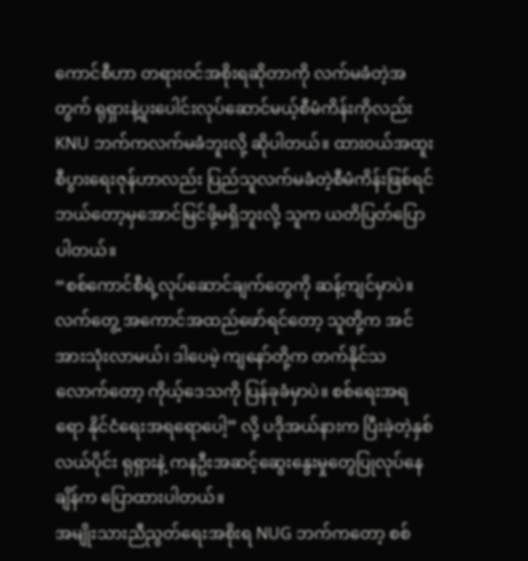ကောင်စီဟာ တရားဝင်အစိုးရဆိုတာကို လက်မခံတဲ့အတွက် ရုရှားနဲ့ပူးပေါင်းလုပ်ဆောင်မယ့်စီမံကိန်းကိုလည်း KNU ဘက်ကလက်မခံဘူးလို့ ဆိုပါတယ်။ ထားဝယ်အထူးစီပွားရေးဇုန်ဟာလည်း ပြည်သူလက်မခံတဲ့စီမံကိန်းဖြစ်ရင် ဘယ်တော့မှအောင်မြင်ဖို့မရှိဘူးလို့ သူက ယတိပြတ်ပြောပါတယ်။
“စစ်ကောင်စီရဲ့လုပ်ဆောင်ချက်တွေကို ဆန့်ကျင်မှာပဲ။ လက်တွေ့ အကောင်အထည်ဖော်ရင်တော့ သူတို့က အင်အားသုံးလာမယ်၊ ဒါပေမဲ့ ကျနော်တို့က တက်နိုင်သလောက်တော့ ကိုယ့်ဒေသကို ပြန်ခုခံမှာပဲ။ စစ်ရေးအရ ရော နိုင်ငံရေးအရရောပေါ့” လို့ ပဒိုအယ်နားက ပြီးခဲ့တဲ့နှစ်လယ်ပိုင်း ရုရှားနဲ့ ကနဦးအဆင့်ဆွေးနွေးမှုတွေပြုလုပ်နေချိန်က ပြောထားပါတယ်။
အမျိုးသားညီညွတ်ရေးအစိုးရ NUG ဘက်ကတော့ စစ်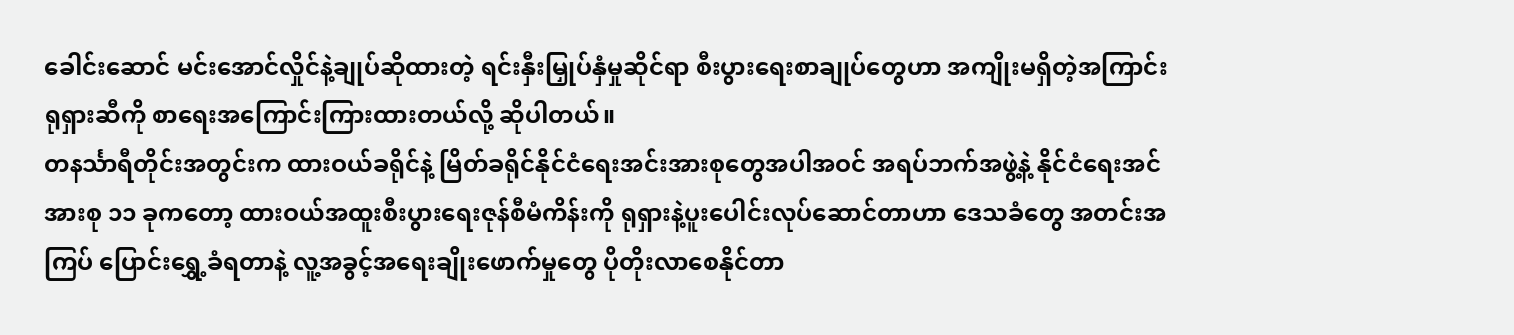ခေါင်းဆောင် မင်းအောင်လှိုင်နဲ့ချုပ်ဆိုထားတဲ့ ရင်းနှီးမြှုပ်နှံမှုဆိုင်ရာ စီးပွားရေးစာချုပ်တွေဟာ အကျိုးမရှိတဲ့အကြာင်း ရုရှားဆီကို စာရေးအကြောင်းကြားထားတယ်လို့ ဆိုပါတယ်။
တနင်္သာရီတိုင်းအတွင်းက ထားဝယ်ခရိုင်နဲ့ မြိတ်ခရိုင်နိုင်ငံရေးအင်းအားစုတွေအပါအဝင် အရပ်ဘက်အဖွဲ့နဲ့ နိုင်ငံရေးအင်အားစု ၁၁ ခုကတော့ ထားဝယ်အထူးစီးပွားရေးဇုန်စီမံကိန်းကို ရုရှားနဲ့ပူးပေါင်းလုပ်ဆောင်တာဟာ ဒေသခံတွေ အတင်းအကြပ် ပြောင်းရွှေ့ခံရတာနဲ့ လူ့အခွင့်အရေးချိုးဖောက်မှုတွေ ပိုတိုးလာစေနိုင်တာ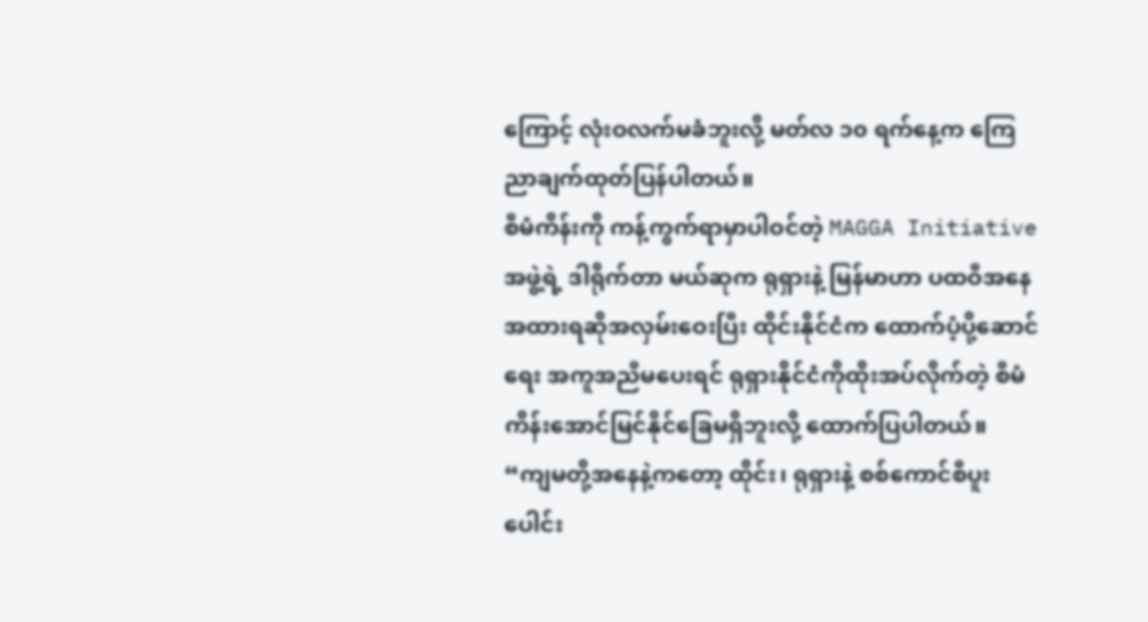ကြောင့် လုံးဝလက်မခံဘူးလို့ မတ်လ ၁၀ ရက်နေ့က ကြေညာချက်ထုတ်ပြန်ပါတယ်။
စီမံကိန်းကို ကန့်ကွက်ရာမှာပါဝင်တဲ့ MAGGA Initiative အဖွဲ့ရဲ့ ဒါရိုက်တာ မယ်ဆုက ရုရှားနဲ့ မြန်မာဟာ ပထဝီအနေအထားရဆိုအလှမ်းဝေးပြီး ထိုင်းနိုင်ငံက ထောက်ပံ့ပို့ဆောင်ရေး အကူအညီမပေးရင် ရုရှားနိုင်ငံကိုထိုးအပ်လိုက်တဲ့ စီမံကိန်းအောင်မြင်နိုင်ခြေမရှိဘူးလို့ ထောက်ပြပါတယ်။
“ကျမတို့အနေနဲ့ကတော့ ထိုင်း၊ ရုရှားနဲ့ စစ်ကောင်စီပူးပေါင်း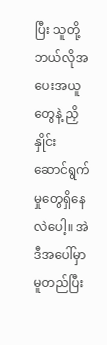ပြီး သူတို့ ဘယ်လိုအပေးအယူတွေနဲ့ ညှိနှိုင်းဆောင်ရွက်မှုတွေရှိနေလဲပေါ့။ အဲဒီအပေါ်မှာမူတည်ပြီး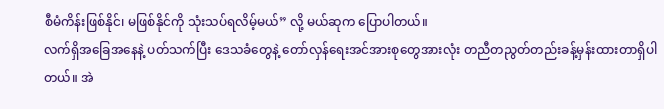စီမံကိန်းဖြစ်နိုင်၊ မဖြစ်နိုင်ကို သုံးသပ်ရလိမ့်မယ်” လို့ မယ်ဆုက ပြောပါတယ်။
လက်ရှိအခြေအနေနဲ့ ပတ်သက်ပြီး ဒေသခံတွေနဲ့ တော်လှန်ရေးအင်အားစုတွေအားလုံး တညီတညွတ်တည်းခန့်မှန်းထားတာရှိပါတယ်။ အဲ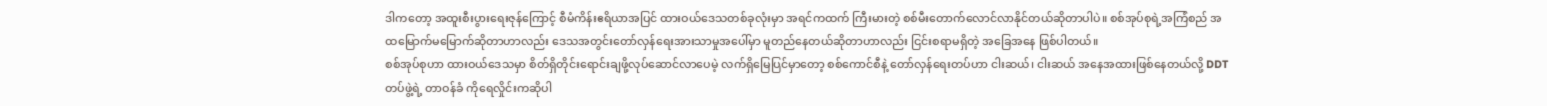ဒါကတော့ အထူးစီးပွားရေးဇုန်ကြောင့် စီမံကိန်းဧရိယာအပြင် ထားဝယ်ဒေသတစ်ခုလုံးမှာ အရင်ကထက် ကြီးမားတဲ့ စစ်မီးတောက်လောင်လာနိုင်တယ်ဆိုတာပါပဲ။ စစ်အုပ်စုရဲ့အကြံစည် အထမြောက်မမြောက်ဆိုတာဟာလည်း ဒေသအတွင်းတော်လှန်ရေးအားသာမှုအပေါ်မှာ မူတည်နေတယ်ဆိုတာဟာလည်း ငြင်းစရာမရှိတဲ့ အခြေအနေ ဖြစ်ပါတယ်။
စစ်အုပ်စုဟာ ထားဝယ်ဒေသမှာ စိတ်ရှိတိုင်းရောင်းချဖို့လုပ်ဆောင်လာပေမဲ့ လက်ရှိမြေပြင်မှာတော့ စစ်ကောင်စီနဲ့ တော်လှန်ရေးတပ်ဟာ ငါးဆယ်၊ ငါးဆယ် အနေအထားဖြစ်နေတယ်လို့ DDT တပ်ဖွဲ့ရဲ့ တာဝန်ခံ ကိုရေလှိုင်းကဆိုပါ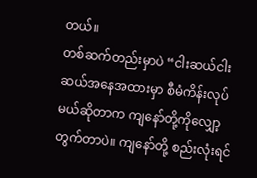တယ်။
တစ်ဆက်တည်းမှာပဲ “ငါးဆယ်ငါးဆယ်အနေအထားမှာ စီမံကိန်းလုပ်မယ်ဆိုတာက ကျနော်တို့ကိုလျှော့တွက်တာပဲ။ ကျနော်တို့ စည်းလုံးရင်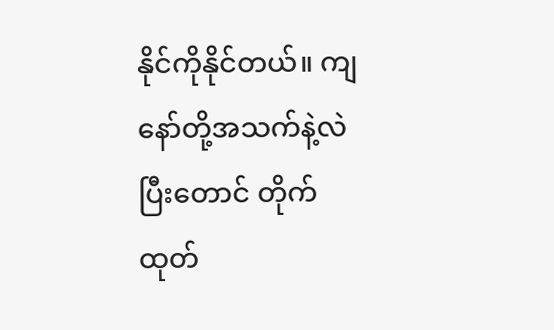နိုင်ကိုနိုင်တယ်။ ကျနော်တို့အသက်နဲ့လဲပြီးတောင် တိုက်ထုတ်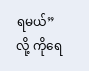ရမယ်”လို့ ကိုရေ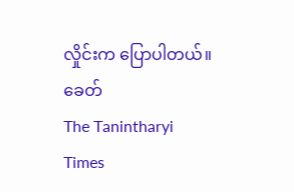လှိုင်းက ပြောပါတယ်။
ခေတ်
The Tanintharyi Times